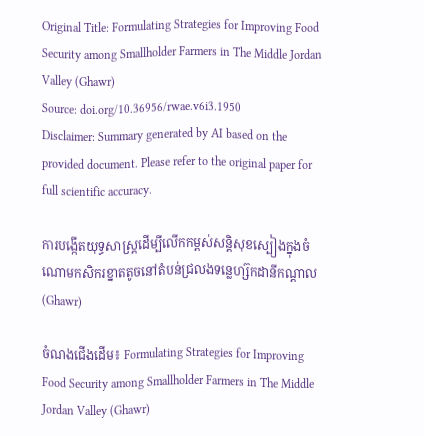Original Title: Formulating Strategies for Improving Food Security among Smallholder Farmers in The Middle Jordan Valley (Ghawr)
Source: doi.org/10.36956/rwae.v6i3.1950
Disclaimer: Summary generated by AI based on the provided document. Please refer to the original paper for full scientific accuracy.

ការបង្កើតយុទ្ធសាស្ត្រដើម្បីលើកកម្ពស់សន្តិសុខស្បៀងក្នុងចំណោមកសិករខ្នាតតូចនៅតំបន់ជ្រលងទន្លេហ្ស៊កដានីកណ្តាល (Ghawr)

ចំណងជើងដើម៖ Formulating Strategies for Improving Food Security among Smallholder Farmers in The Middle Jordan Valley (Ghawr)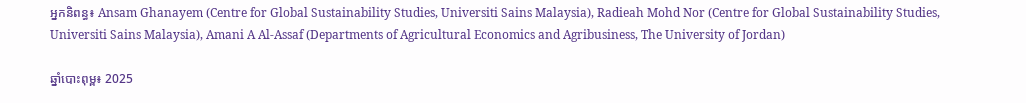អ្នកនិពន្ធ៖ Ansam Ghanayem (Centre for Global Sustainability Studies, Universiti Sains Malaysia), Radieah Mohd Nor (Centre for Global Sustainability Studies, Universiti Sains Malaysia), Amani A Al-Assaf (Departments of Agricultural Economics and Agribusiness, The University of Jordan)

ឆ្នាំបោះពុម្ព៖ 2025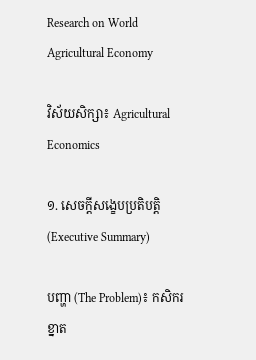Research on World Agricultural Economy

វិស័យសិក្សា៖ Agricultural Economics

១. សេចក្តីសង្ខេបប្រតិបត្តិ (Executive Summary)

បញ្ហា (The Problem)៖ កសិករខ្នាត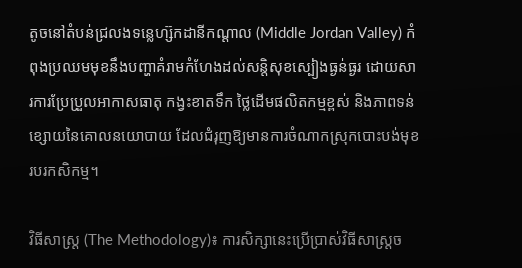តូចនៅតំបន់ជ្រលងទន្លេហ្ស៊កដានីកណ្តាល (Middle Jordan Valley) កំពុងប្រឈមមុខនឹងបញ្ហាគំរាមកំហែងដល់សន្តិសុខស្បៀងធ្ងន់ធ្ងរ ដោយសារការប្រែប្រួលអាកាសធាតុ កង្វះខាតទឹក ថ្លៃដើមផលិតកម្មខ្ពស់ និងភាពទន់ខ្សោយនៃគោលនយោបាយ ដែលជំរុញឱ្យមានការចំណាកស្រុកបោះបង់មុខរបរកសិកម្ម។

វិធីសាស្ត្រ (The Methodology)៖ ការសិក្សានេះប្រើប្រាស់វិធីសាស្ត្រច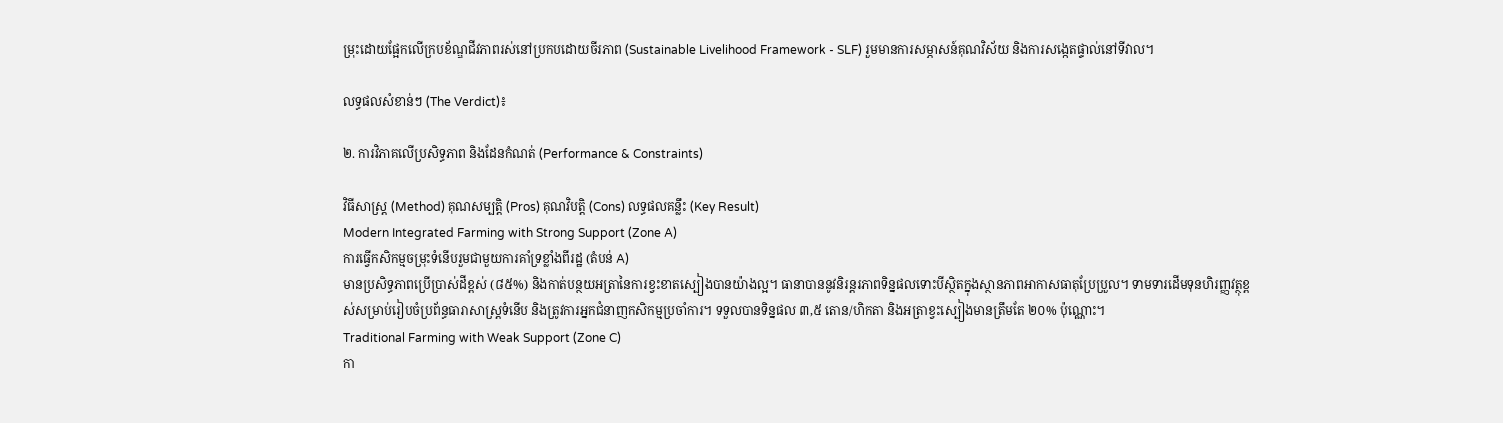ម្រុះដោយផ្អែកលើក្របខ័ណ្ឌជីវភាពរស់នៅប្រកបដោយចីរភាព (Sustainable Livelihood Framework - SLF) រួមមានការសម្ភាសន៍គុណវិស័យ និងការសង្កេតផ្ទាល់នៅទីវាល។

លទ្ធផលសំខាន់ៗ (The Verdict)៖

២. ការវិភាគលើប្រសិទ្ធភាព និងដែនកំណត់ (Performance & Constraints)

វិធីសាស្ត្រ (Method) គុណសម្បត្តិ (Pros) គុណវិបត្តិ (Cons) លទ្ធផលគន្លឹះ (Key Result)
Modern Integrated Farming with Strong Support (Zone A)
ការធ្វើកសិកម្មចម្រុះទំនើបរួមជាមួយការគាំទ្រខ្លាំងពីរដ្ឋ (តំបន់ A)
មានប្រសិទ្ធភាពប្រើប្រាស់ដីខ្ពស់ (៨៥%) និងកាត់បន្ថយអត្រានៃការខ្វះខាតស្បៀងបានយ៉ាងល្អ។ ធានាបាននូវនិរន្តរភាពទិន្នផលទោះបីស្ថិតក្នុងស្ថានភាពអាកាសធាតុប្រែប្រួល។ ទាមទារដើមទុនហិរញ្ញវត្ថុខ្ពស់សម្រាប់រៀបចំប្រព័ន្ធធារាសាស្ត្រទំនើប និងត្រូវការអ្នកជំនាញកសិកម្មប្រចាំការ។ ទទួលបានទិន្នផល ៣,៥ តោន/ហិកតា និងអត្រាខ្វះស្បៀងមានត្រឹមតែ ២០% ប៉ុណ្ណោះ។
Traditional Farming with Weak Support (Zone C)
កា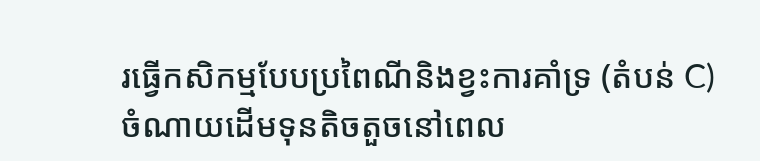រធ្វើកសិកម្មបែបប្រពៃណីនិងខ្វះការគាំទ្រ (តំបន់ C)
ចំណាយដើមទុនតិចតួចនៅពេល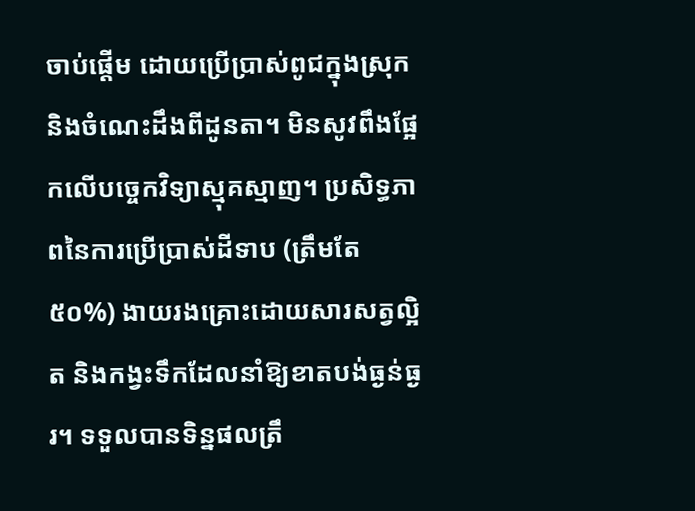ចាប់ផ្តើម ដោយប្រើប្រាស់ពូជក្នុងស្រុក និងចំណេះដឹងពីដូនតា។ មិនសូវពឹងផ្អែកលើបច្ចេកវិទ្យាស្មុគស្មាញ។ ប្រសិទ្ធភាពនៃការប្រើប្រាស់ដីទាប (ត្រឹមតែ ៥០%) ងាយរងគ្រោះដោយសារសត្វល្អិត និងកង្វះទឹកដែលនាំឱ្យខាតបង់ធ្ងន់ធ្ងរ។ ទទួលបានទិន្នផលត្រឹ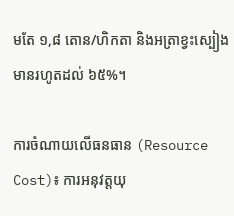មតែ ១,៨ តោន/ហិកតា និងអត្រាខ្វះស្បៀងមានរហូតដល់ ៦៥%។

ការចំណាយលើធនធាន (Resource Cost)៖ ការអនុវត្តយុ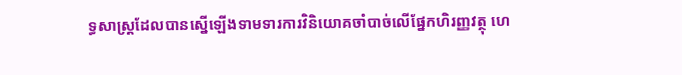ទ្ធសាស្ត្រដែលបានស្នើឡើងទាមទារការវិនិយោគចាំបាច់លើផ្នែកហិរញ្ញវត្ថុ ហេ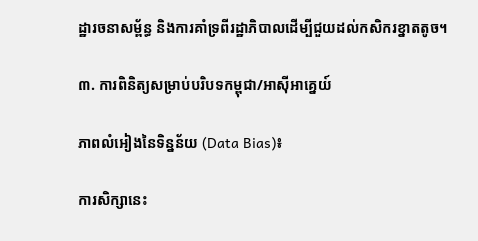ដ្ឋារចនាសម្ព័ន្ធ និងការគាំទ្រពីរដ្ឋាភិបាលដើម្បីជួយដល់កសិករខ្នាតតូច។

៣. ការពិនិត្យសម្រាប់បរិបទកម្ពុជា/អាស៊ីអាគ្នេយ៍

ភាពលំអៀងនៃទិន្នន័យ (Data Bias)៖

ការសិក្សានេះ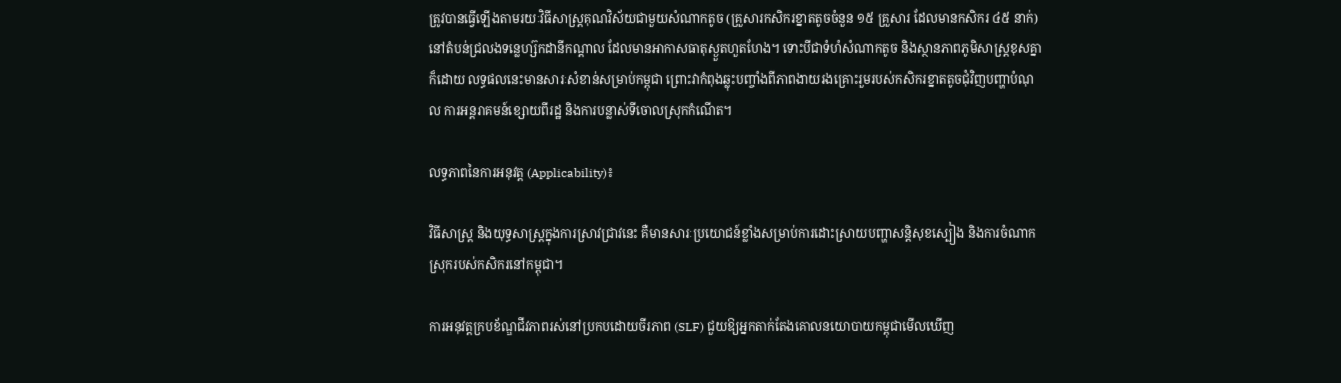ត្រូវបានធ្វើឡើងតាមរយៈវិធីសាស្ត្រគុណវិស័យជាមួយសំណាកតូច (គ្រួសារកសិករខ្នាតតូចចំនួន ១៥ គ្រួសារ ដែលមានកសិករ ៤៥ នាក់) នៅតំបន់ជ្រលងទន្លេហ្ស៊កដានីកណ្តាល ដែលមានអាកាសធាតុស្ងួតហួតហែង។ ទោះបីជាទំហំសំណាកតូច និងស្ថានភាពភូមិសាស្ត្រខុសគ្នាក៏ដោយ លទ្ធផលនេះមានសារៈសំខាន់សម្រាប់កម្ពុជា ព្រោះវាកំពុងឆ្លុះបញ្ចាំងពីភាពងាយរងគ្រោះរួមរបស់កសិករខ្នាតតូចជុំវិញបញ្ហាបំណុល ការអន្តរាគមន៍ខ្សោយពីរដ្ឋ និងការបន្លាស់ទីចោលស្រុកកំណើត។

លទ្ធភាពនៃការអនុវត្ត (Applicability)៖

វិធីសាស្ត្រ និងយុទ្ធសាស្ត្រក្នុងការស្រាវជ្រាវនេះ គឺមានសារៈប្រយោជន៍ខ្លាំងសម្រាប់ការដោះស្រាយបញ្ហាសន្តិសុខស្បៀង និងការចំណាកស្រុករបស់កសិករនៅកម្ពុជា។

ការអនុវត្តក្របខ័ណ្ឌជីវភាពរស់នៅប្រកបដោយចីរភាព (SLF) ជួយឱ្យអ្នកតាក់តែងគោលនយោបាយកម្ពុជាមើលឃើញ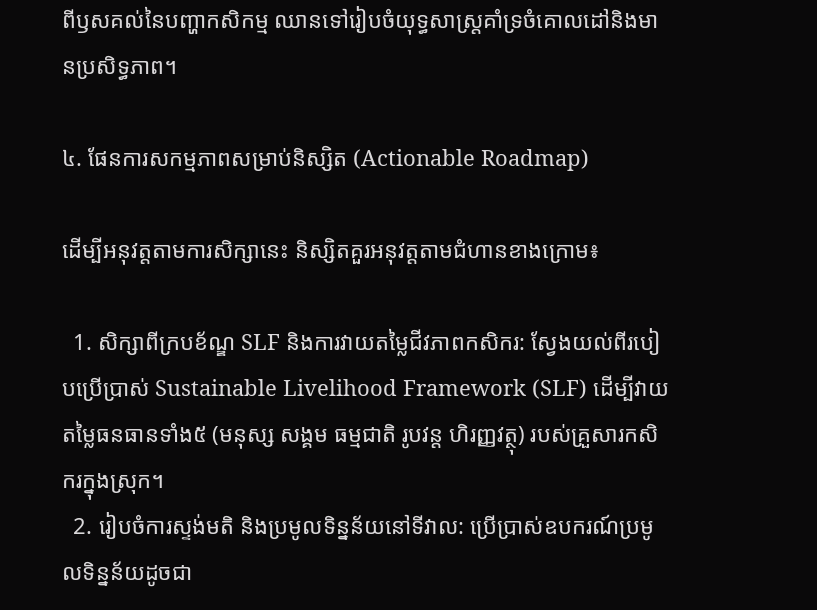ពីឫសគល់នៃបញ្ហាកសិកម្ម ឈានទៅរៀបចំយុទ្ធសាស្ត្រគាំទ្រចំគោលដៅនិងមានប្រសិទ្ធភាព។

៤. ផែនការសកម្មភាពសម្រាប់និស្សិត (Actionable Roadmap)

ដើម្បីអនុវត្តតាមការសិក្សានេះ និស្សិតគួរអនុវត្តតាមជំហានខាងក្រោម៖

  1. សិក្សាពីក្របខ័ណ្ឌ SLF និងការវាយតម្លៃជីវភាពកសិករ: ស្វែងយល់ពីរបៀបប្រើប្រាស់ Sustainable Livelihood Framework (SLF) ដើម្បីវាយតម្លៃធនធានទាំង៥ (មនុស្ស សង្គម ធម្មជាតិ រូបវន្ត ហិរញ្ញវត្ថុ) របស់គ្រួសារកសិករក្នុងស្រុក។
  2. រៀបចំការស្ទង់មតិ និងប្រមូលទិន្នន័យនៅទីវាល: ប្រើប្រាស់ឧបករណ៍ប្រមូលទិន្នន័យដូចជា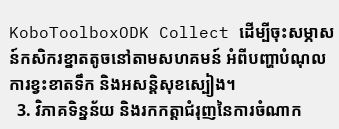KoboToolboxODK Collect ដើម្បីចុះសម្ភាសន៍កសិករខ្នាតតូចនៅតាមសហគមន៍ អំពីបញ្ហាបំណុល ការខ្វះខាតទឹក និងអសន្តិសុខស្បៀង។
  3. វិភាគទិន្នន័យ និងរកកត្តាជំរុញនៃការចំណាក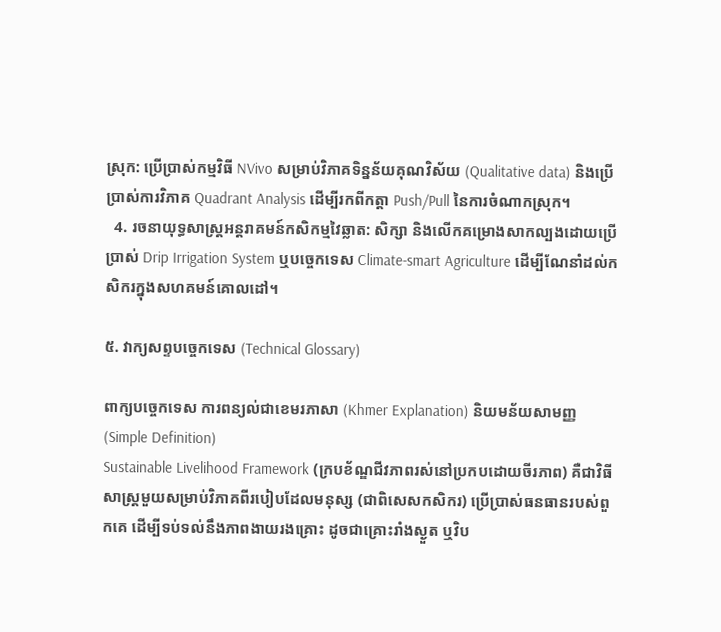ស្រុក: ប្រើប្រាស់កម្មវិធី NVivo សម្រាប់វិភាគទិន្នន័យគុណវិស័យ (Qualitative data) និងប្រើប្រាស់ការវិភាគ Quadrant Analysis ដើម្បីរកពីកត្តា Push/Pull នៃការចំណាកស្រុក។
  4. រចនាយុទ្ធសាស្ត្រអន្តរាគមន៍កសិកម្មវៃឆ្លាត: សិក្សា និងលើកគម្រោងសាកល្បងដោយប្រើប្រាស់ Drip Irrigation System ឬបច្ចេកទេស Climate-smart Agriculture ដើម្បីណែនាំដល់កសិករក្នុងសហគមន៍គោលដៅ។

៥. វាក្យសព្ទបច្ចេកទេស (Technical Glossary)

ពាក្យបច្ចេកទេស ការពន្យល់ជាខេមរភាសា (Khmer Explanation) និយមន័យសាមញ្ញ (Simple Definition)
Sustainable Livelihood Framework (ក្របខ័ណ្ឌជីវភាពរស់នៅប្រកបដោយចីរភាព) គឺជាវិធីសាស្ត្រមួយសម្រាប់វិភាគពីរបៀបដែលមនុស្ស (ជាពិសេសកសិករ) ប្រើប្រាស់ធនធានរបស់ពួកគេ ដើម្បីទប់ទល់នឹងភាពងាយរងគ្រោះ ដូចជាគ្រោះរាំងស្ងួត ឬវិប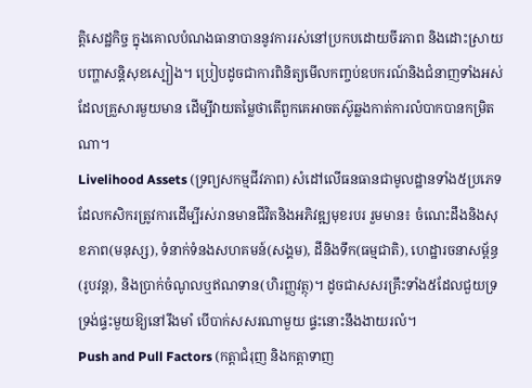ត្តិសេដ្ឋកិច្ច ក្នុងគោលបំណងធានាបាននូវការរស់នៅប្រកបដោយចីរភាព និងដោះស្រាយបញ្ហាសន្តិសុខស្បៀង។ ប្រៀបដូចជាការពិនិត្យមើលកញ្ចប់ឧបករណ៍និងជំនាញទាំងអស់ដែលគ្រួសារមួយមាន ដើម្បីវាយតម្លៃថាតើពួកគេអាចតស៊ូឆ្លងកាត់ការលំបាកបានកម្រិតណា។
Livelihood Assets (ទ្រព្យសកម្មជីវភាព) សំដៅលើធនធានជាមូលដ្ឋានទាំង៥ប្រភេទដែលកសិករត្រូវការដើម្បីរស់រានមានជីវិតនិងអភិវឌ្ឍមុខរបរ រួមមាន៖ ចំណេះដឹងនិងសុខភាព(មនុស្ស), ទំនាក់ទំនងសហគមន៍(សង្គម), ដីនិងទឹក(ធម្មជាតិ), ហេដ្ឋារចនាសម្ព័ន្ធ(រូបវន្ត), និងប្រាក់ចំណូលឬឥណទាន(ហិរញ្ញវត្ថុ)។ ដូចជាសសរគ្រឹះទាំង៥ដែលជួយទ្រទ្រង់ផ្ទះមួយឱ្យនៅរឹងមាំ បើបាក់សសរណាមួយ ផ្ទះនោះនឹងងាយរលំ។
Push and Pull Factors (កត្តាជំរុញ និងកត្តាទាញ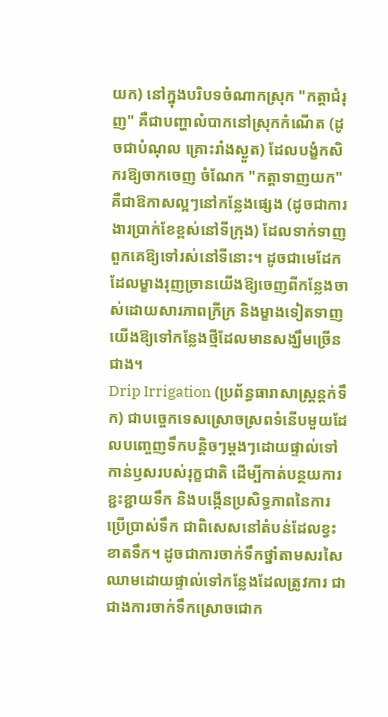យក) នៅក្នុងបរិបទចំណាកស្រុក "កត្តាជំរុញ" គឺជាបញ្ហាលំបាកនៅស្រុកកំណើត (ដូចជាបំណុល គ្រោះរាំងស្ងួត) ដែលបង្ខំកសិករឱ្យចាកចេញ ចំណែក "កត្តាទាញយក" គឺជាឱកាសល្អៗនៅកន្លែងផ្សេង (ដូចជាការងារប្រាក់ខែខ្ពស់នៅទីក្រុង) ដែលទាក់ទាញពួកគេឱ្យទៅរស់នៅទីនោះ។ ដូចជាមេដែកដែលម្ខាងរុញច្រានយើងឱ្យចេញពីកន្លែងចាស់ដោយសារភាពក្រីក្រ និងម្ខាងទៀតទាញយើងឱ្យទៅកន្លែងថ្មីដែលមានសង្ឃឹមច្រើនជាង។
Drip Irrigation (ប្រព័ន្ធធារាសាស្ត្រន្តក់ទឹក) ជាបច្ចេកទេសស្រោចស្រពទំនើបមួយដែលបញ្ចេញទឹកបន្តិចៗម្តងៗដោយផ្ទាល់ទៅកាន់ឫសរបស់រុក្ខជាតិ ដើម្បីកាត់បន្ថយការខ្ជះខ្ជាយទឹក និងបង្កើនប្រសិទ្ធភាពនៃការប្រើប្រាស់ទឹក ជាពិសេសនៅតំបន់ដែលខ្វះខាតទឹក។ ដូចជាការចាក់ទឹកថ្នាំតាមសរសៃឈាមដោយផ្ទាល់ទៅកន្លែងដែលត្រូវការ ជាជាងការចាក់ទឹកស្រោចជោក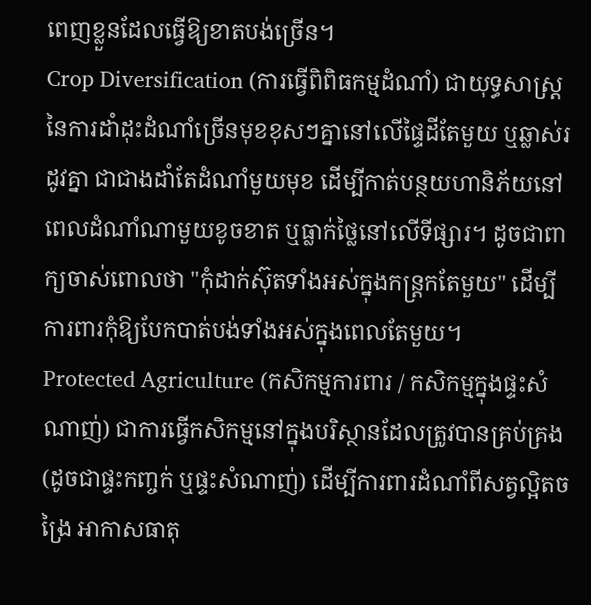ពេញខ្លួនដែលធ្វើឱ្យខាតបង់ច្រើន។
Crop Diversification (ការធ្វើពិពិធកម្មដំណាំ) ជាយុទ្ធសាស្ត្រនៃការដាំដុះដំណាំច្រើនមុខខុសៗគ្នានៅលើផ្ទៃដីតែមួយ ឬឆ្លាស់រដូវគ្នា ជាជាងដាំតែដំណាំមួយមុខ ដើម្បីកាត់បន្ថយហានិភ័យនៅពេលដំណាំណាមួយខូចខាត ឬធ្លាក់ថ្លៃនៅលើទីផ្សារ។ ដូចជាពាក្យចាស់ពោលថា "កុំដាក់ស៊ុតទាំងអស់ក្នុងកន្ត្រកតែមួយ" ដើម្បីការពារកុំឱ្យបែកបាត់បង់ទាំងអស់ក្នុងពេលតែមួយ។
Protected Agriculture (កសិកម្មការពារ / កសិកម្មក្នុងផ្ទះសំណាញ់) ជាការធ្វើកសិកម្មនៅក្នុងបរិស្ថានដែលត្រូវបានគ្រប់គ្រង (ដូចជាផ្ទះកញ្ចក់ ឬផ្ទះសំណាញ់) ដើម្បីការពារដំណាំពីសត្វល្អិតចង្រៃ អាកាសធាតុ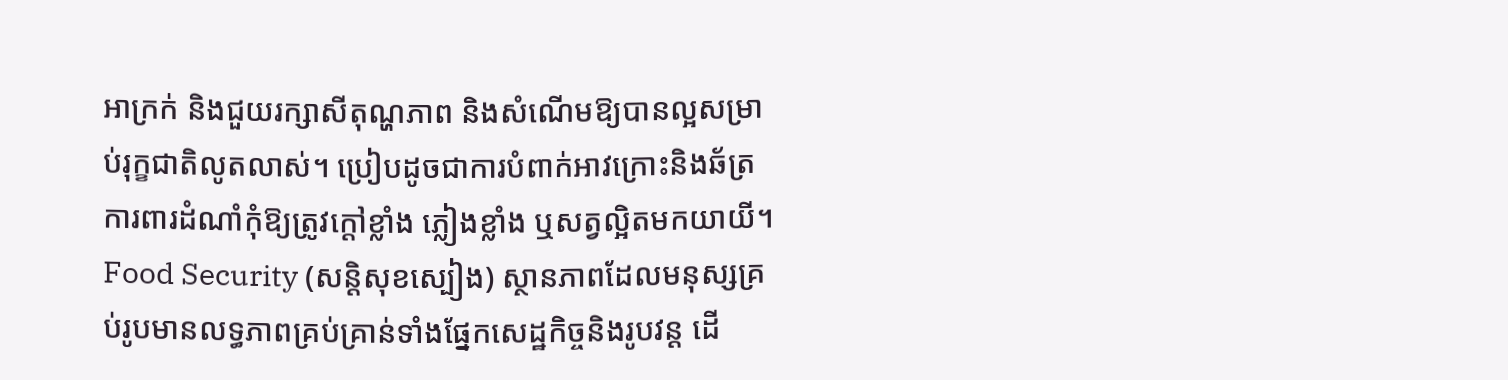អាក្រក់ និងជួយរក្សាសីតុណ្ហភាព និងសំណើមឱ្យបានល្អសម្រាប់រុក្ខជាតិលូតលាស់។ ប្រៀបដូចជាការបំពាក់អាវក្រោះនិងឆ័ត្រការពារដំណាំកុំឱ្យត្រូវក្តៅខ្លាំង ភ្លៀងខ្លាំង ឬសត្វល្អិតមកយាយី។
Food Security (សន្តិសុខស្បៀង) ស្ថានភាពដែលមនុស្សគ្រប់រូបមានលទ្ធភាពគ្រប់គ្រាន់ទាំងផ្នែកសេដ្ឋកិច្ចនិងរូបវន្ត ដើ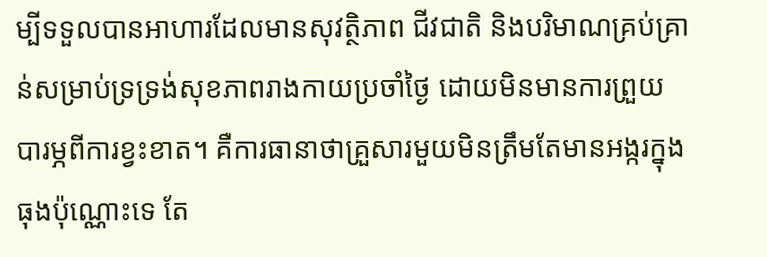ម្បីទទួលបានអាហារដែលមានសុវត្ថិភាព ជីវជាតិ និងបរិមាណគ្រប់គ្រាន់សម្រាប់ទ្រទ្រង់សុខភាពរាងកាយប្រចាំថ្ងៃ ដោយមិនមានការព្រួយបារម្ភពីការខ្វះខាត។ គឺការធានាថាគ្រួសារមួយមិនត្រឹមតែមានអង្ករក្នុងធុងប៉ុណ្ណោះទេ តែ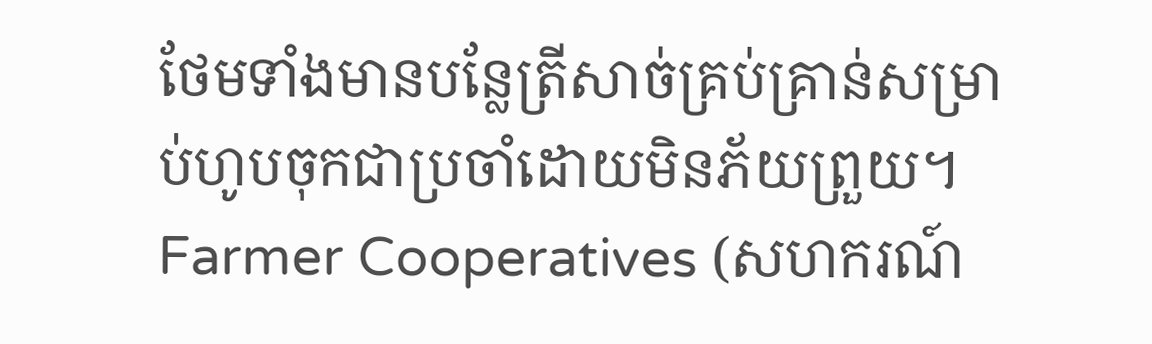ថែមទាំងមានបន្លែត្រីសាច់គ្រប់គ្រាន់សម្រាប់ហូបចុកជាប្រចាំដោយមិនភ័យព្រួយ។
Farmer Cooperatives (សហករណ៍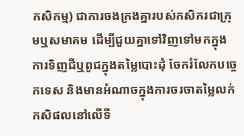កសិកម្ម) ជាការចងក្រងគ្នារបស់កសិករជាក្រុមឬសមាគម ដើម្បីជួយគ្នាទៅវិញទៅមកក្នុងការទិញជីឬពូជក្នុងតម្លៃបោះដុំ ចែករំលែកបច្ចេកទេស និងមានអំណាចក្នុងការចរចាតម្លៃលក់កសិផលនៅលើទី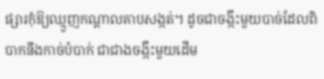ផ្សារកុំឱ្យឈ្មួញកណ្តាលគាបសង្កត់។ ដូចជាចង្កឹះមួយបាច់ដែលពិបាកនឹងកាច់បំបាក់ ជាជាងចង្កឹះមួយដើម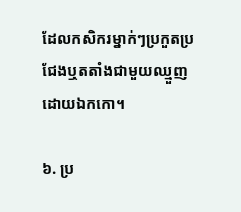ដែលកសិករម្នាក់ៗប្រកួតប្រជែងឬតតាំងជាមួយឈ្មួញដោយឯកកោ។

៦. ប្រ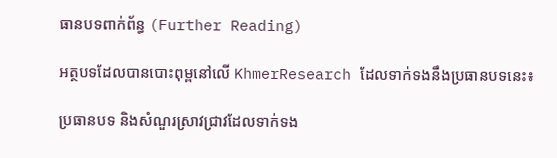ធានបទពាក់ព័ន្ធ (Further Reading)

អត្ថបទដែលបានបោះពុម្ពនៅលើ KhmerResearch ដែលទាក់ទងនឹងប្រធានបទនេះ៖

ប្រធានបទ និងសំណួរស្រាវជ្រាវដែលទាក់ទង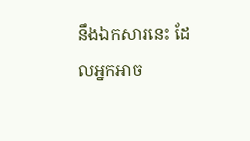នឹងឯកសារនេះ ដែលអ្នកអាច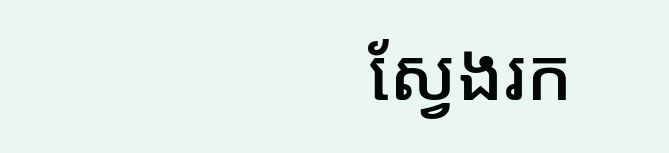ស្វែងរក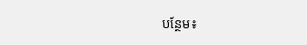បន្ថែម៖